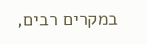במקרים רבים,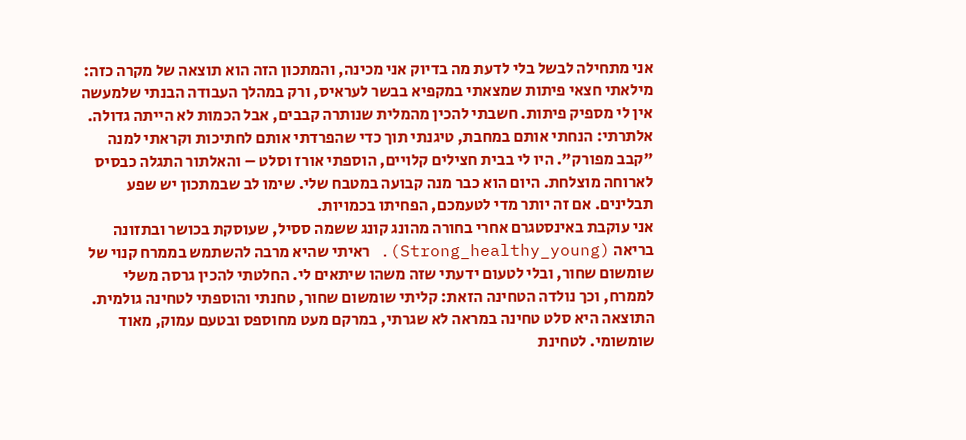אני מתחילה לבשל בלי לדעת מה בדיוק אני מכינה, והמתכון הזה הוא תוצאה של מקרה כזה: מילאתי חצאי פיתות שמצאתי במקפיא בבשר לעראיס, ורק במהלך העבודה הבנתי שלמעשה אין לי מספיק פיתות. חשבתי להכין מהמלית שנותרה קבבים, אבל הכמות לא הייתה גדולה. אלתרתי: הנחתי אותם במחבת, טיגנתי תוך כדי שהפרדתי אותם לחתיכות וקראתי למנה "קבב מפורק". היו לי בבית חצילים קלויים, הוספתי אורז וסלט – והאלתור התגלה כבסיס לארוחה מוצלחת. היום הוא כבר מנה קבועה במטבח שלי. שימו לב שבמתכון יש שפע תבלינים. אם זה יותר מדי לטעמכם, הפחיתו בכמויות.
אני עוקבת באינסטגרם אחרי בחורה מהונג קונג ששמה ססיל, שעוסקת בכושר ובתזונה בריאה (Strong_healthy_young). ראיתי שהיא מרבה להשתמש בממרח קנוי של שומשום שחור, ובלי לטעום ידעתי שזה משהו שיתאים לי. החלטתי להכין גרסה משלי לממרח, וכך נולדה הטחינה הזאת: קליתי שומשום שחור, טחנתי והוספתי לטחינה גולמית. התוצאה היא סלט טחינה במראה לא שגרתי, במרקם מעט מחוספס ובטעם עמוק, מאוד שומשומי. לטחינת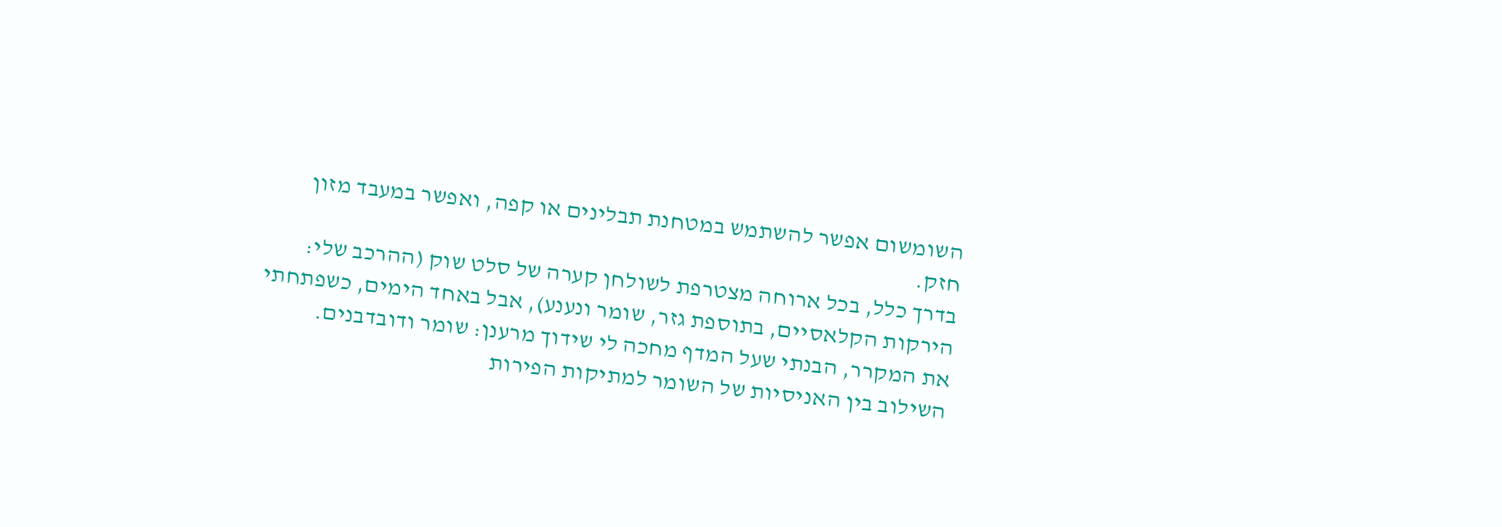השומשום אפשר להשתמש במטחנת תבלינים או קפה, ואפשר במעבד מזון חזק.
בדרך כלל, בכל ארוחה מצטרפת לשולחן קערה של סלט שוק (ההרכב שלי: הירקות הקלאסיים, בתוספת גזר, שומר ונענע), אבל באחד הימים, כשפתחתי את המקרר, הבנתי שעל המדף מחכה לי שידוך מרענן: שומר ודובדבנים. השילוב בין האניסיות של השומר למתיקות הפירות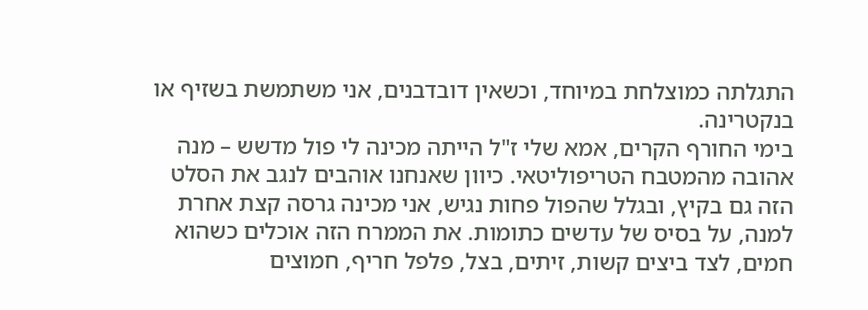התגלתה כמוצלחת במיוחד, וכשאין דובדבנים, אני משתמשת בשזיף או בנקטרינה.
בימי החורף הקרים, אמא שלי ז"ל הייתה מכינה לי פול מדשש – מנה אהובה מהמטבח הטריפוליטאי. כיוון שאנחנו אוהבים לנגב את הסלט הזה גם בקיץ, ובגלל שהפול פחות נגיש, אני מכינה גרסה קצת אחרת למנה, על בסיס של עדשים כתומות. את הממרח הזה אוכלים כשהוא חמים, לצד ביצים קשות, זיתים, בצל, פלפל חריף, חמוצים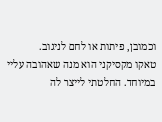וכמובן, פיתות או לחם לניגוב.
טאקו מקסיקני הוא מנה שאהובה עליי במיוחד. החלטתי לייצר לה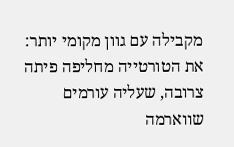מקבילה עם גוון מקומי יותר: את הטורטייה מחליפה פיתה צרובה, שעליה עורמים שווארמה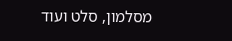מסלמון, סלט ועוד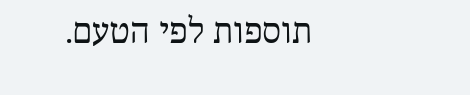תוספות לפי הטעם.